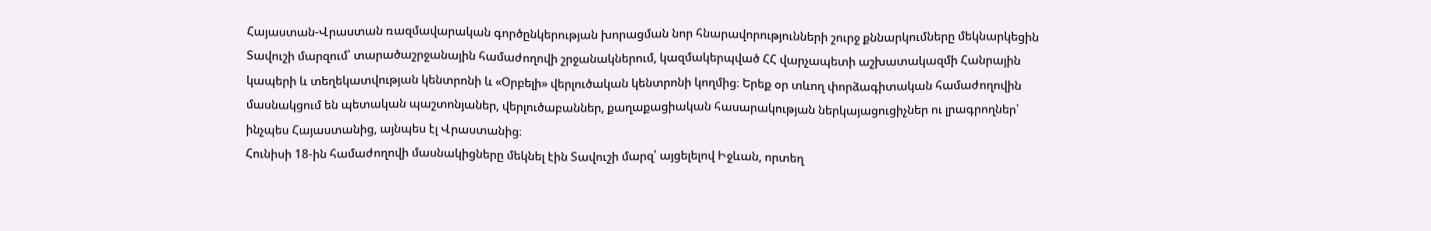Հայաստան-Վրաստան ռազմավարական գործընկերության խորացման նոր հնարավորությունների շուրջ քննարկումները մեկնարկեցին Տավուշի մարզում՝ տարածաշրջանային համաժողովի շրջանակներում, կազմակերպված ՀՀ վարչապետի աշխատակազմի Հանրային կապերի և տեղեկատվության կենտրոնի և «Օրբելի» վերլուծական կենտրոնի կողմից։ Երեք օր տևող փորձագիտական համաժողովին մասնակցում են պետական պաշտոնյաներ, վերլուծաբաններ, քաղաքացիական հասարակության ներկայացուցիչներ ու լրագրողներ՝ ինչպես Հայաստանից, այնպես էլ Վրաստանից։
Հունիսի 18-ին համաժողովի մասնակիցները մեկնել էին Տավուշի մարզ՝ այցելելով Իջևան, որտեղ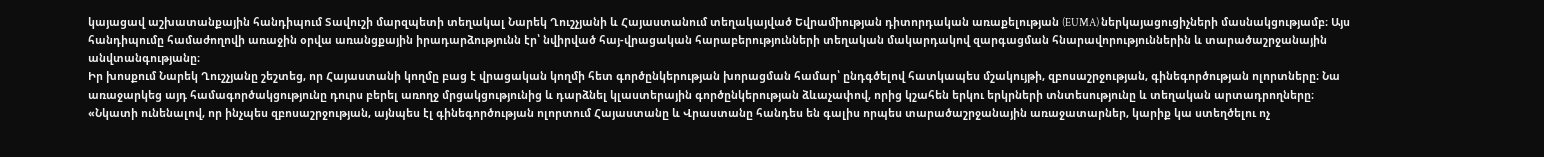կայացավ աշխատանքային հանդիպում Տավուշի մարզպետի տեղակալ Նարեկ Ղուշչյանի և Հայաստանում տեղակայված Եվրամիության դիտորդական առաքելության (EUMA) ներկայացուցիչների մասնակցությամբ։ Այս հանդիպումը համաժողովի առաջին օրվա առանցքային իրադարձությունն էր՝ նվիրված հայ-վրացական հարաբերությունների տեղական մակարդակով զարգացման հնարավորություններին և տարածաշրջանային անվտանգությանը։
Իր խոսքում Նարեկ Ղուշչյանը շեշտեց, որ Հայաստանի կողմը բաց է վրացական կողմի հետ գործընկերության խորացման համար՝ ընդգծելով հատկապես մշակույթի, զբոսաշրջության, գինեգործության ոլորտները։ Նա առաջարկեց այդ համագործակցությունը դուրս բերել առողջ մրցակցությունից և դարձնել կլաստերային գործընկերության ձևաչափով, որից կշահեն երկու երկրների տնտեսությունը և տեղական արտադրողները։
«Նկատի ունենալով, որ ինչպես զբոսաշրջության, այնպես էլ գինեգործության ոլորտում Հայաստանը և Վրաստանը հանդես են գալիս որպես տարածաշրջանային առաջատարներ, կարիք կա ստեղծելու ոչ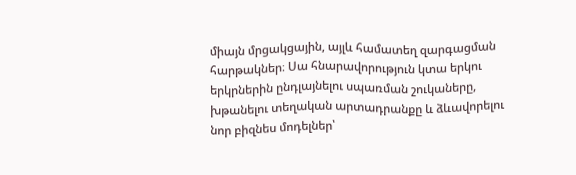միայն մրցակցային, այլև համատեղ զարգացման հարթակներ։ Սա հնարավորություն կտա երկու երկրներին ընդլայնելու սպառման շուկաները, խթանելու տեղական արտադրանքը և ձևավորելու նոր բիզնես մոդելներ՝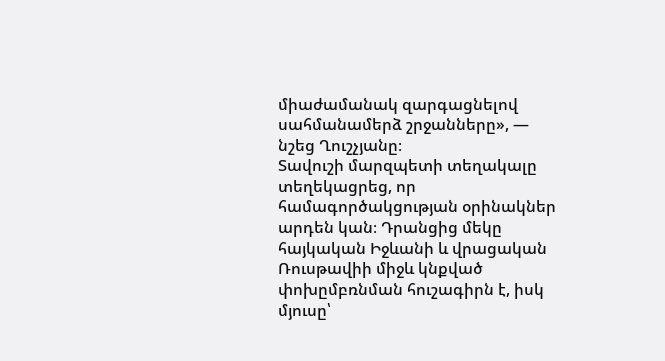միաժամանակ զարգացնելով սահմանամերձ շրջանները», — նշեց Ղուշչյանը։
Տավուշի մարզպետի տեղակալը տեղեկացրեց, որ համագործակցության օրինակներ արդեն կան։ Դրանցից մեկը հայկական Իջևանի և վրացական Ռուսթավիի միջև կնքված փոխըմբռնման հուշագիրն է, իսկ մյուսը՝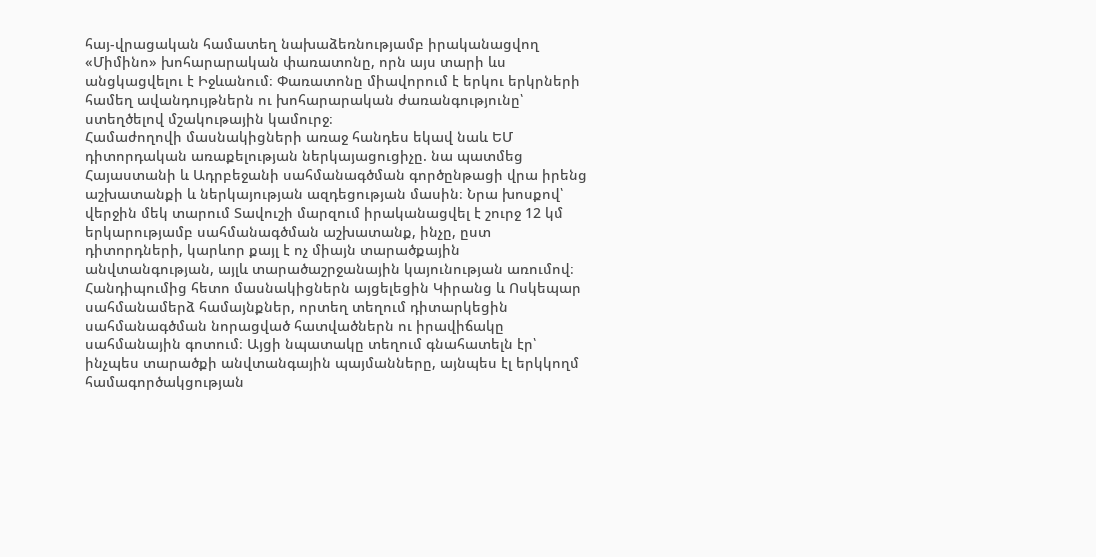հայ-վրացական համատեղ նախաձեռնությամբ իրականացվող «Միմինո» խոհարարական փառատոնը, որն այս տարի ևս անցկացվելու է Իջևանում։ Փառատոնը միավորում է երկու երկրների համեղ ավանդույթներն ու խոհարարական ժառանգությունը՝ ստեղծելով մշակութային կամուրջ։
Համաժողովի մասնակիցների առաջ հանդես եկավ նաև ԵՄ դիտորդական առաքելության ներկայացուցիչը. նա պատմեց Հայաստանի և Ադրբեջանի սահմանագծման գործընթացի վրա իրենց աշխատանքի և ներկայության ազդեցության մասին։ Նրա խոսքով՝ վերջին մեկ տարում Տավուշի մարզում իրականացվել է շուրջ 12 կմ երկարությամբ սահմանագծման աշխատանք, ինչը, ըստ դիտորդների, կարևոր քայլ է ոչ միայն տարածքային անվտանգության, այլև տարածաշրջանային կայունության առումով։
Հանդիպումից հետո մասնակիցներն այցելեցին Կիրանց և Ոսկեպար սահմանամերձ համայնքներ, որտեղ տեղում դիտարկեցին սահմանագծման նորացված հատվածներն ու իրավիճակը սահմանային գոտում։ Այցի նպատակը տեղում գնահատելն էր՝ ինչպես տարածքի անվտանգային պայմանները, այնպես էլ երկկողմ համագործակցության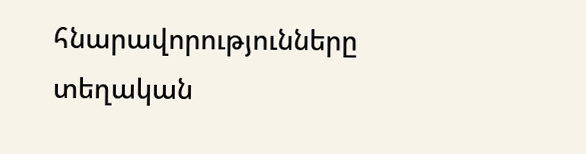հնարավորությունները տեղական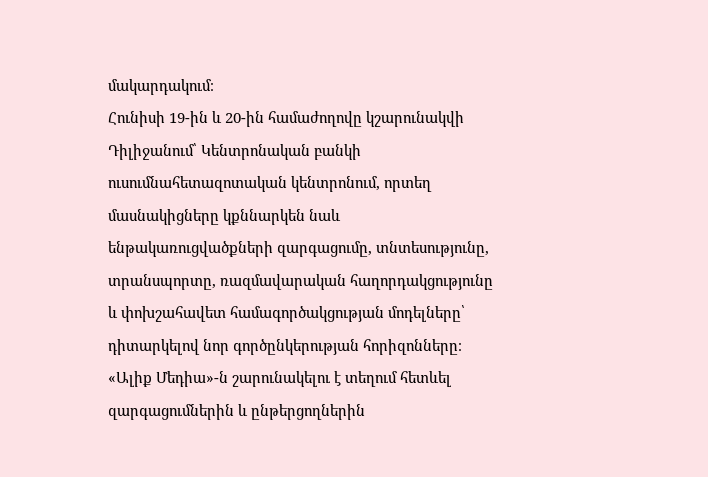մակարդակում։
Հունիսի 19-ին և 20-ին համաժողովը կշարունակվի Դիլիջանում՝ Կենտրոնական բանկի ուսումնահետազոտական կենտրոնում, որտեղ մասնակիցները կքննարկեն նաև ենթակառուցվածքների զարգացումը, տնտեսությունը, տրանսպորտը, ռազմավարական հաղորդակցությունը և փոխշահավետ համագործակցության մոդելները՝ դիտարկելով նոր գործընկերության հորիզոնները։
«Ալիք Մեդիա»-ն շարունակելու է տեղում հետևել զարգացումներին և ընթերցողներին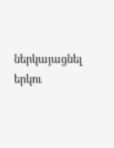ներկայացնել երկու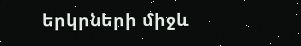երկրների միջև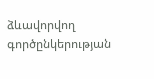ձևավորվող գործընկերության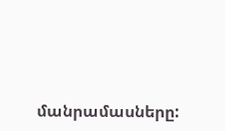մանրամասները: